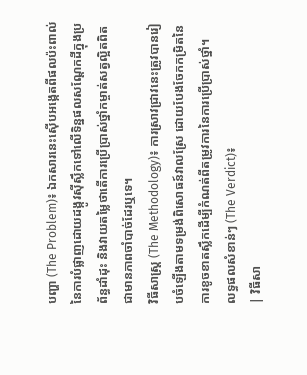បញ្ហា (The Problem)៖ ឯកសារនេះស៊ើបអង្កេតពីផលប៉ះពាល់នៃការបំផ្លាញដោយដង្កូវស៊ីស្លឹកទៅលើទិន្នផលសណ្តែកដីក្នុងប្រព័ន្ធដាំដុះ និងវាយតម្លៃថាតើការប្រើប្រាស់ថ្នាំកម្ចាត់សត្វល្អិតពិតជាមានភាពចាំបាច់ដែរឬទេ។
វិធីសាស្ត្រ (The Methodology)៖ ការស្រាវជ្រាវនេះត្រូវបានរៀបចំឡើងតាមទម្រង់ពិសោធន៍វាលស្រែ ដោយបែងចែកកម្រិតនៃការខូចខាតស្លឹកដើម្បីកំណត់ពីតម្រូវការនៃការប្រើប្រាស់ថ្នាំ។
លទ្ធផលសំខាន់ៗ (The Verdict)៖
| វិធីសា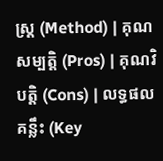ស្ត្រ (Method) | គុណសម្បត្តិ (Pros) | គុណវិបត្តិ (Cons) | លទ្ធផលគន្លឹះ (Key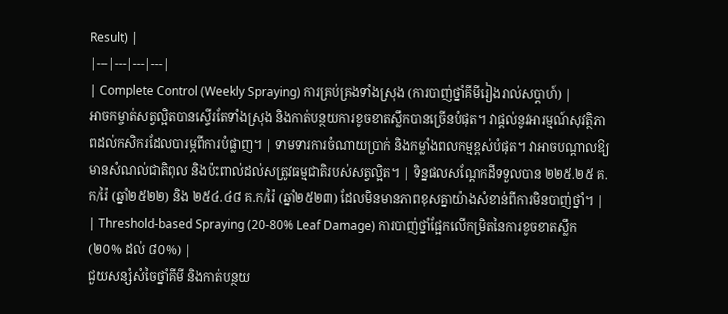Result) |
|---|---|---|---|
| Complete Control (Weekly Spraying) ការគ្រប់គ្រងទាំងស្រុង (ការបាញ់ថ្នាំគីមីរៀងរាល់សប្តាហ៍) |
អាចកម្ចាត់សត្វល្អិតបានស្ទើរតែទាំងស្រុង និងកាត់បន្ថយការខូចខាតស្លឹកបានច្រើនបំផុត។ វាផ្តល់នូវអារម្មណ៍សុវត្ថិភាពដល់កសិករដែលបារម្ភពីការបំផ្លាញ។ | ទាមទារការចំណាយប្រាក់ និងកម្លាំងពលកម្មខ្ពស់បំផុត។ វាអាចបណ្តាលឱ្យមានសំណល់ជាតិពុល និងប៉ះពាល់ដល់សត្រូវធម្មជាតិរបស់សត្វល្អិត។ | ទិន្នផលសណ្តែកដីទទួលបាន ២២៥.២៥ គ.ក/រ៉ៃ (ឆ្នាំ២៥២២) និង ២៥៤.៤៨ គ.ក/រ៉ៃ (ឆ្នាំ២៥២៣) ដែលមិនមានភាពខុសគ្នាយ៉ាងសំខាន់ពីការមិនបាញ់ថ្នាំ។ |
| Threshold-based Spraying (20-80% Leaf Damage) ការបាញ់ថ្នាំផ្អែកលើកម្រិតនៃការខូចខាតស្លឹក (២០% ដល់ ៨០%) |
ជួយសន្សំសំចៃថ្នាំគីមី និងកាត់បន្ថយ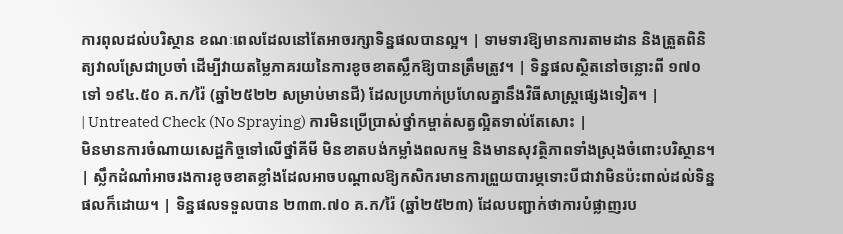ការពុលដល់បរិស្ថាន ខណៈពេលដែលនៅតែអាចរក្សាទិន្នផលបានល្អ។ | ទាមទារឱ្យមានការតាមដាន និងត្រួតពិនិត្យវាលស្រែជាប្រចាំ ដើម្បីវាយតម្លៃភាគរយនៃការខូចខាតស្លឹកឱ្យបានត្រឹមត្រូវ។ | ទិន្នផលស្ថិតនៅចន្លោះពី ១៧០ ទៅ ១៩៤.៥០ គ.ក/រ៉ៃ (ឆ្នាំ២៥២២ សម្រាប់មានជី) ដែលប្រហាក់ប្រហែលគ្នានឹងវិធីសាស្ត្រផ្សេងទៀត។ |
| Untreated Check (No Spraying) ការមិនប្រើប្រាស់ថ្នាំកម្ចាត់សត្វល្អិតទាល់តែសោះ |
មិនមានការចំណាយសេដ្ឋកិច្ចទៅលើថ្នាំគីមី មិនខាតបង់កម្លាំងពលកម្ម និងមានសុវត្ថិភាពទាំងស្រុងចំពោះបរិស្ថាន។ | ស្លឹកដំណាំអាចរងការខូចខាតខ្លាំងដែលអាចបណ្តាលឱ្យកសិករមានការព្រួយបារម្ភទោះបីជាវាមិនប៉ះពាល់ដល់ទិន្នផលក៏ដោយ។ | ទិន្នផលទទួលបាន ២៣៣.៧០ គ.ក/រ៉ៃ (ឆ្នាំ២៥២៣) ដែលបញ្ជាក់ថាការបំផ្លាញរប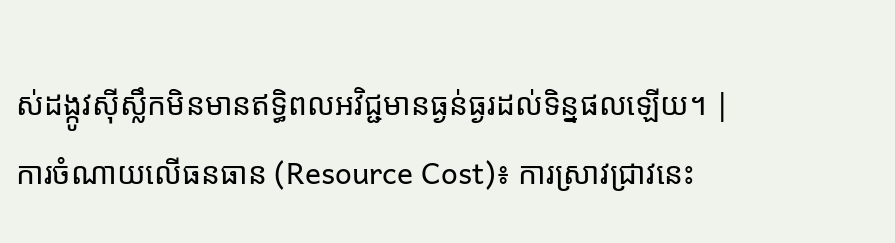ស់ដង្កូវស៊ីស្លឹកមិនមានឥទ្ធិពលអវិជ្ជមានធ្ងន់ធ្ងរដល់ទិន្នផលឡើយ។ |
ការចំណាយលើធនធាន (Resource Cost)៖ ការស្រាវជ្រាវនេះ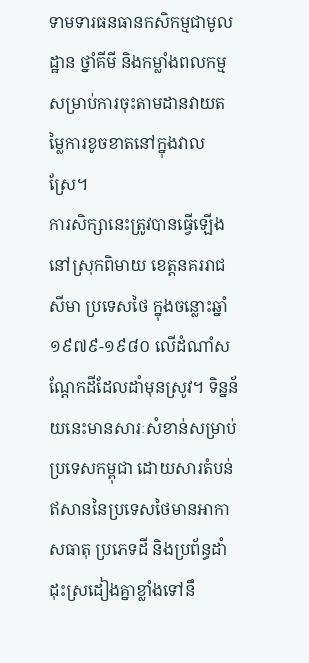ទាមទារធនធានកសិកម្មជាមូលដ្ឋាន ថ្នាំគីមី និងកម្លាំងពលកម្មសម្រាប់ការចុះតាមដានវាយតម្លៃការខូចខាតនៅក្នុងវាលស្រែ។
ការសិក្សានេះត្រូវបានធ្វើឡើងនៅស្រុកពិមាយ ខេត្តនគររាជសីមា ប្រទេសថៃ ក្នុងចន្លោះឆ្នាំ ១៩៧៩-១៩៨០ លើដំណាំសណ្តែកដីដែលដាំមុនស្រូវ។ ទិន្នន័យនេះមានសារៈសំខាន់សម្រាប់ប្រទេសកម្ពុជា ដោយសារតំបន់ឥសាននៃប្រទេសថៃមានអាកាសធាតុ ប្រភេទដី និងប្រព័ន្ធដាំដុះស្រដៀងគ្នាខ្លាំងទៅនឹ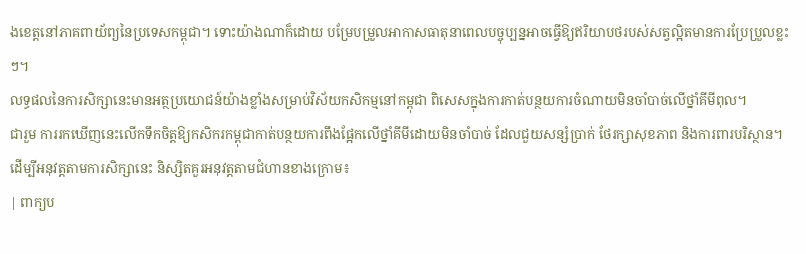ងខេត្តនៅភាគពាយ័ព្យនៃប្រទេសកម្ពុជា។ ទោះយ៉ាងណាក៏ដោយ បម្រែបម្រួលអាកាសធាតុនាពេលបច្ចុប្បន្នអាចធ្វើឱ្យឥរិយាបថរបស់សត្វល្អិតមានការប្រែប្រួលខ្លះៗ។
លទ្ធផលនៃការសិក្សានេះមានអត្ថប្រយោជន៍យ៉ាងខ្លាំងសម្រាប់វិស័យកសិកម្មនៅកម្ពុជា ពិសេសក្នុងការកាត់បន្ថយការចំណាយមិនចាំបាច់លើថ្នាំគីមីពុល។
ជារួម ការរកឃើញនេះលើកទឹកចិត្តឱ្យកសិករកម្ពុជាកាត់បន្ថយការពឹងផ្អែកលើថ្នាំគីមីដោយមិនចាំបាច់ ដែលជួយសន្សំប្រាក់ ថែរក្សាសុខភាព និងការពារបរិស្ថាន។
ដើម្បីអនុវត្តតាមការសិក្សានេះ និស្សិតគួរអនុវត្តតាមជំហានខាងក្រោម៖
| ពាក្យប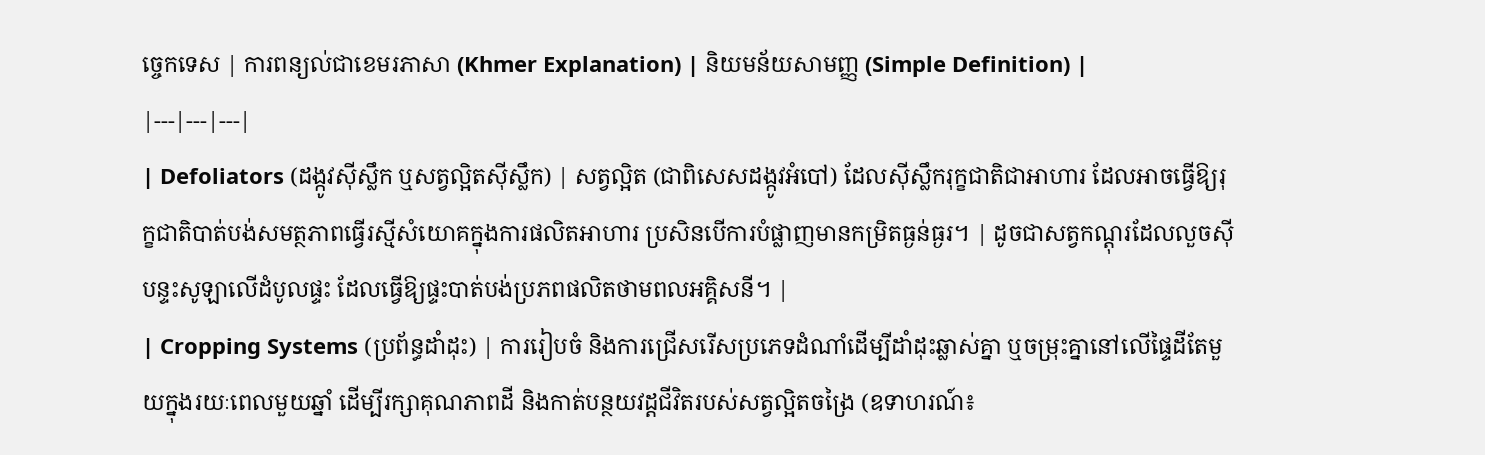ច្ចេកទេស | ការពន្យល់ជាខេមរភាសា (Khmer Explanation) | និយមន័យសាមញ្ញ (Simple Definition) |
|---|---|---|
| Defoliators (ដង្កូវស៊ីស្លឹក ឬសត្វល្អិតស៊ីស្លឹក) | សត្វល្អិត (ជាពិសេសដង្កូវអំបៅ) ដែលស៊ីស្លឹករុក្ខជាតិជាអាហារ ដែលអាចធ្វើឱ្យរុក្ខជាតិបាត់បង់សមត្ថភាពធ្វើរស្មីសំយោគក្នុងការផលិតអាហារ ប្រសិនបើការបំផ្លាញមានកម្រិតធ្ងន់ធ្ងរ។ | ដូចជាសត្វកណ្តុរដែលលួចស៊ីបន្ទះសូឡាលើដំបូលផ្ទះ ដែលធ្វើឱ្យផ្ទះបាត់បង់ប្រភពផលិតថាមពលអគ្គិសនី។ |
| Cropping Systems (ប្រព័ន្ធដាំដុះ) | ការរៀបចំ និងការជ្រើសរើសប្រភេទដំណាំដើម្បីដាំដុះឆ្លាស់គ្នា ឬចម្រុះគ្នានៅលើផ្ទៃដីតែមួយក្នុងរយៈពេលមួយឆ្នាំ ដើម្បីរក្សាគុណភាពដី និងកាត់បន្ថយវដ្តជីវិតរបស់សត្វល្អិតចង្រៃ (ឧទាហរណ៍៖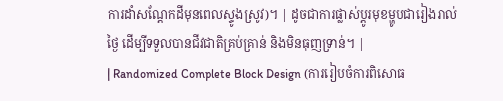ការដាំសណ្តែកដីមុនពេលស្ទូងស្រូវ)។ | ដូចជាការផ្លាស់ប្តូរមុខម្ហូបជារៀងរាល់ថ្ងៃ ដើម្បីទទួលបានជីវជាតិគ្រប់គ្រាន់ និងមិនធុញទ្រាន់។ |
| Randomized Complete Block Design (ការរៀបចំការពិសោធ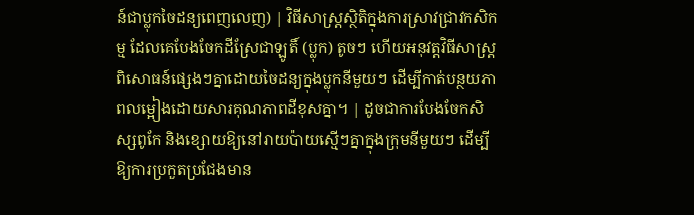ន៍ជាប្លុកចៃដន្យពេញលេញ) | វិធីសាស្ត្រស្ថិតិក្នុងការស្រាវជ្រាវកសិកម្ម ដែលគេបែងចែកដីស្រែជាឡូតិ៍ (ប្លុក) តូចៗ ហើយអនុវត្តវិធីសាស្ត្រពិសោធន៍ផ្សេងៗគ្នាដោយចៃដន្យក្នុងប្លុកនីមួយៗ ដើម្បីកាត់បន្ថយភាពលម្អៀងដោយសារគុណភាពដីខុសគ្នា។ | ដូចជាការបែងចែកសិស្សពូកែ និងខ្សោយឱ្យនៅរាយប៉ាយស្មើៗគ្នាក្នុងក្រុមនីមួយៗ ដើម្បីឱ្យការប្រកួតប្រជែងមាន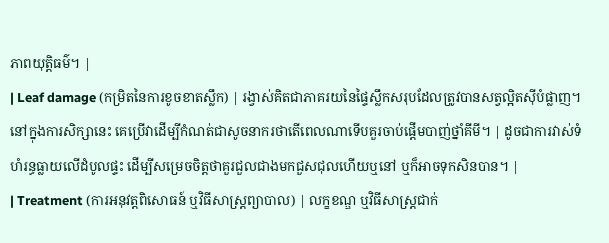ភាពយុត្តិធម៌។ |
| Leaf damage (កម្រិតនៃការខូចខាតស្លឹក) | រង្វាស់គិតជាភាគរយនៃផ្ទៃស្លឹកសរុបដែលត្រូវបានសត្វល្អិតស៊ីបំផ្លាញ។ នៅក្នុងការសិក្សានេះ គេប្រើវាដើម្បីកំណត់ជាសូចនាករថាតើពេលណាទើបគួរចាប់ផ្តើមបាញ់ថ្នាំគីមី។ | ដូចជាការវាស់ទំហំរន្ធធ្លាយលើដំបូលផ្ទះ ដើម្បីសម្រេចចិត្តថាគួរជួលជាងមកជួសជុលហើយឬនៅ ឬក៏អាចទុកសិនបាន។ |
| Treatment (ការអនុវត្តពិសោធន៍ ឬវិធីសាស្ត្រព្យាបាល) | លក្ខខណ្ឌ ឬវិធីសាស្ត្រជាក់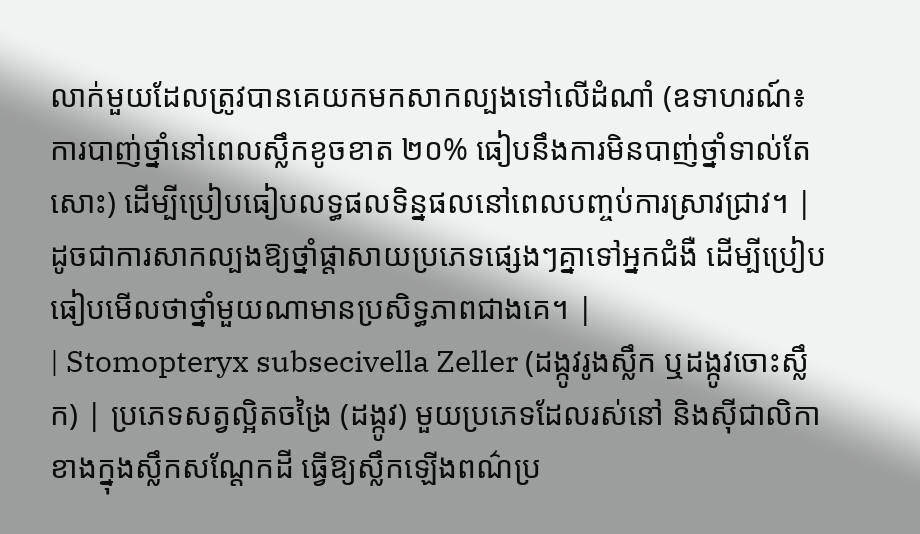លាក់មួយដែលត្រូវបានគេយកមកសាកល្បងទៅលើដំណាំ (ឧទាហរណ៍៖ ការបាញ់ថ្នាំនៅពេលស្លឹកខូចខាត ២០% ធៀបនឹងការមិនបាញ់ថ្នាំទាល់តែសោះ) ដើម្បីប្រៀបធៀបលទ្ធផលទិន្នផលនៅពេលបញ្ចប់ការស្រាវជ្រាវ។ | ដូចជាការសាកល្បងឱ្យថ្នាំផ្តាសាយប្រភេទផ្សេងៗគ្នាទៅអ្នកជំងឺ ដើម្បីប្រៀបធៀបមើលថាថ្នាំមួយណាមានប្រសិទ្ធភាពជាងគេ។ |
| Stomopteryx subsecivella Zeller (ដង្កូវរូងស្លឹក ឬដង្កូវចោះស្លឹក) | ប្រភេទសត្វល្អិតចង្រៃ (ដង្កូវ) មួយប្រភេទដែលរស់នៅ និងស៊ីជាលិកាខាងក្នុងស្លឹកសណ្តែកដី ធ្វើឱ្យស្លឹកឡើងពណ៌ប្រ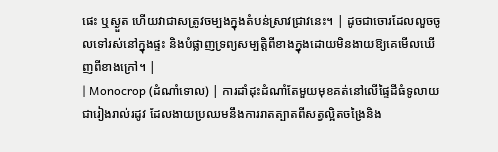ផេះ ឬស្ងួត ហើយវាជាសត្រូវចម្បងក្នុងតំបន់ស្រាវជ្រាវនេះ។ | ដូចជាចោរដែលលួចចូលទៅរស់នៅក្នុងផ្ទះ និងបំផ្លាញទ្រព្យសម្បត្តិពីខាងក្នុងដោយមិនងាយឱ្យគេមើលឃើញពីខាងក្រៅ។ |
| Monocrop (ដំណាំទោល) | ការដាំដុះដំណាំតែមួយមុខគត់នៅលើផ្ទៃដីធំទូលាយជារៀងរាល់រដូវ ដែលងាយប្រឈមនឹងការរាតត្បាតពីសត្វល្អិតចង្រៃនិង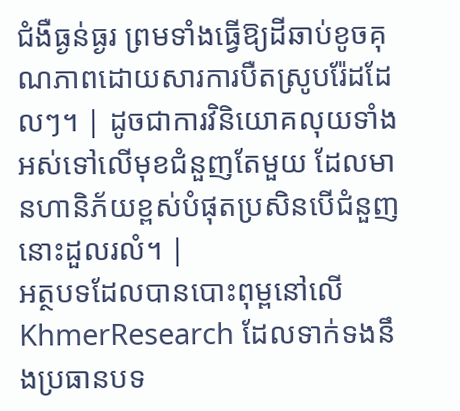ជំងឺធ្ងន់ធ្ងរ ព្រមទាំងធ្វើឱ្យដីឆាប់ខូចគុណភាពដោយសារការបឺតស្រូបរ៉ែដដែលៗ។ | ដូចជាការវិនិយោគលុយទាំងអស់ទៅលើមុខជំនួញតែមួយ ដែលមានហានិភ័យខ្ពស់បំផុតប្រសិនបើជំនួញនោះដួលរលំ។ |
អត្ថបទដែលបានបោះពុម្ពនៅលើ KhmerResearch ដែលទាក់ទងនឹងប្រធានបទ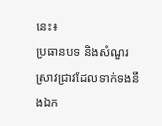នេះ៖
ប្រធានបទ និងសំណួរស្រាវជ្រាវដែលទាក់ទងនឹងឯក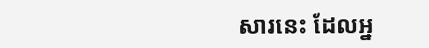សារនេះ ដែលអ្ន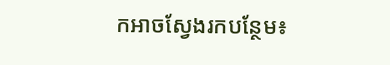កអាចស្វែងរកបន្ថែម៖